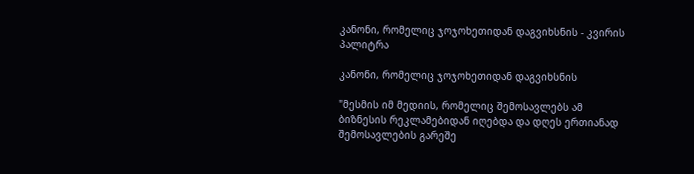კანონი, რომელიც ჯოჯოხეთიდან დაგვიხსნის - კვირის პალიტრა

კანონი, რომელიც ჯოჯოხეთიდან დაგვიხსნის

"მესმის იმ მედიის, რომელიც შემოსავლებს ამ ბიზნესის რეკლამებიდან იღებდა და დღეს ერთიანად შემოსავლების გარეშე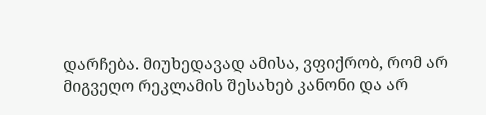დარჩება. მიუხედავად ამისა, ვფიქრობ, რომ არ მიგვეღო რეკლამის შესახებ კანონი და არ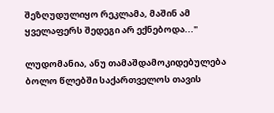შეზღუდულიყო რეკლამა, მაშინ ამ ყველაფერს შედეგი არ ექნებოდა..."

ლუდომანია, ანუ თამაშდამოკიდებულება ბოლო წლებში საქართველოს თავის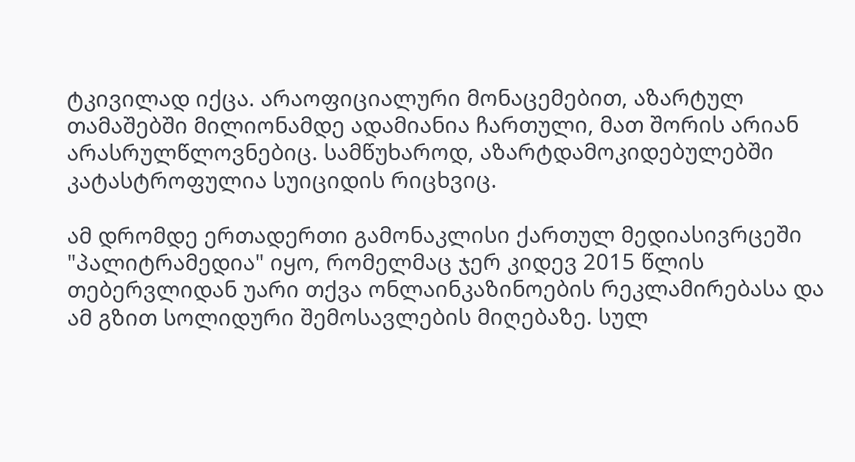ტკივილად იქცა. არაოფიციალური მონაცემებით, აზარტულ თამაშებში მილიონამდე ადამიანია ჩართული, მათ შორის არიან არასრულწლოვნებიც. სამწუხაროდ, აზარტდამოკიდებულებში კატასტროფულია სუიციდის რიცხვიც.

ამ დრომდე ერთადერთი გამონაკლისი ქართულ მედიასივრცეში "პალიტრამედია" იყო, რომელმაც ჯერ კიდევ 2015 წლის თებერვლიდან უარი თქვა ონლაინკაზინოების რეკლამირებასა და ამ გზით სოლიდური შემოსავლების მიღებაზე. სულ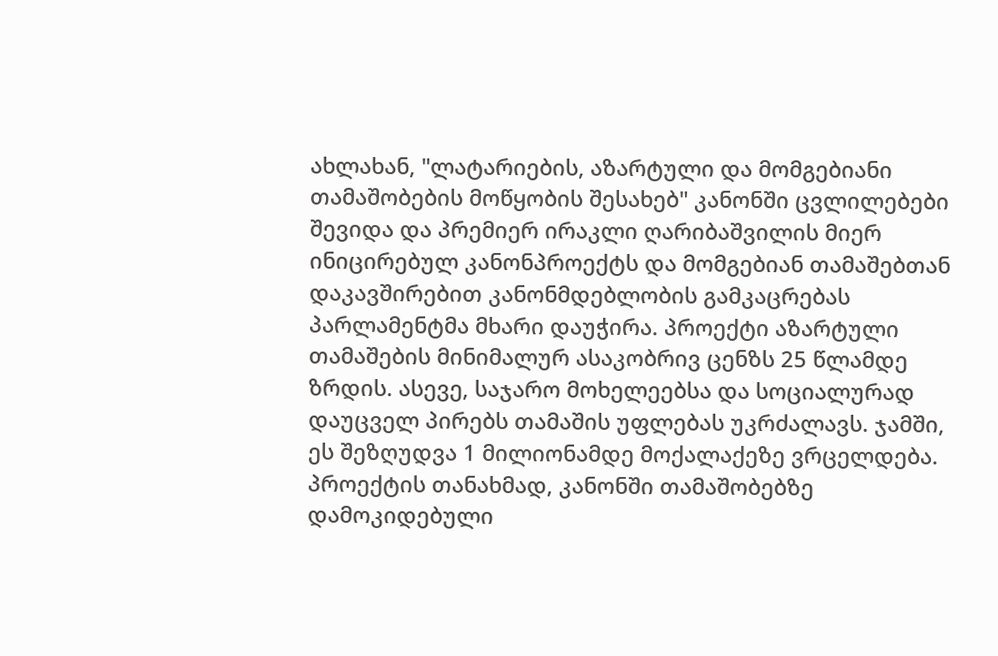ახლახან, "ლატარიების, აზარტული და მომგებიანი თამაშობების მოწყობის შესახებ" კანონში ცვლილებები შევიდა და პრემიერ ირაკლი ღარიბაშვილის მიერ ინიცირებულ კანონპროექტს და მომგებიან თამაშებთან დაკავშირებით კანონმდებლობის გამკაცრებას პარლამენტმა მხარი დაუჭირა. პროექტი აზარტული თამაშების მინიმალურ ასაკობრივ ცენზს 25 წლამდე ზრდის. ასევე, საჯარო მოხელეებსა და სოციალურად დაუცველ პირებს თამაშის უფლებას უკრძალავს. ჯამში, ეს შეზღუდვა 1 მილიონამდე მოქალაქეზე ვრცელდება. პროექტის თანახმად, კანონში თამაშობებზე დამოკიდებული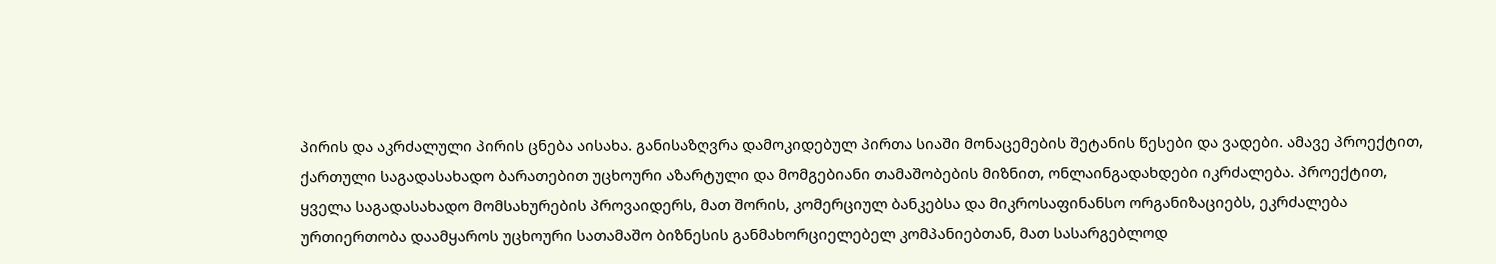პირის და აკრძალული პირის ცნება აისახა. განისაზღვრა დამოკიდებულ პირთა სიაში მონაცემების შეტანის წესები და ვადები. ამავე პროექტით, ქართული საგადასახადო ბარათებით უცხოური აზარტული და მომგებიანი თამაშობების მიზნით, ონლაინგადახდები იკრძალება. პროექტით, ყველა საგადასახადო მომსახურების პროვაიდერს, მათ შორის, კომერციულ ბანკებსა და მიკროსაფინანსო ორგანიზაციებს, ეკრძალება ურთიერთობა დაამყაროს უცხოური სათამაშო ბიზნესის განმახორციელებელ კომპანიებთან, მათ სასარგებლოდ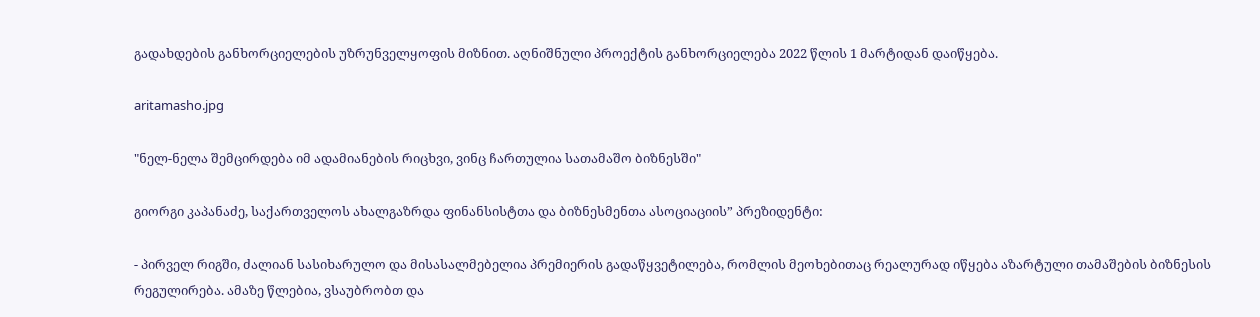გადახდების განხორციელების უზრუნველყოფის მიზნით. აღნიშნული პროექტის განხორციელება 2022 წლის 1 მარტიდან დაიწყება.

aritamasho.jpg

"ნელ-ნელა შემცირდება იმ ადამიანების რიცხვი, ვინც ჩართულია სათამაშო ბიზნესში"

გიორგი კაპანაძე, საქართველოს ახალგაზრდა ფინანსისტთა და ბიზნესმენთა ასოციაციის” პრეზიდენტი:

- პირველ რიგში, ძალიან სასიხარულო და მისასალმებელია პრემიერის გადაწყვეტილება, რომლის მეოხებითაც რეალურად იწყება აზარტული თამაშების ბიზნესის რეგულირება. ამაზე წლებია, ვსაუბრობთ და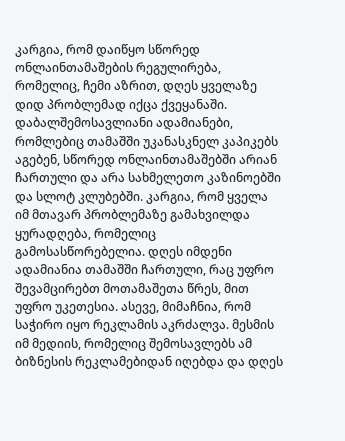კარგია, რომ დაიწყო სწორედ ონლაინთამაშების რეგულირება, რომელიც, ჩემი აზრით, დღეს ყველაზე დიდ პრობლემად იქცა ქვეყანაში. დაბალშემოსავლიანი ადამიანები, რომლებიც თამაშში უკანასკნელ კაპიკებს აგებენ, სწორედ ონლაინთამაშებში არიან ჩართული და არა სახმელეთო კაზინოებში და სლოტ კლუბებში. კარგია, რომ ყველა იმ მთავარ პრობლემაზე გამახვილდა ყურადღება, რომელიც გამოსასწორებელია. დღეს იმდენი ადამიანია თამაშში ჩართული, რაც უფრო შევამცირებთ მოთამაშეთა წრეს, მით უფრო უკეთესია. ასევე, მიმაჩნია, რომ საჭირო იყო რეკლამის აკრძალვა. მესმის იმ მედიის, რომელიც შემოსავლებს ამ ბიზნესის რეკლამებიდან იღებდა და დღეს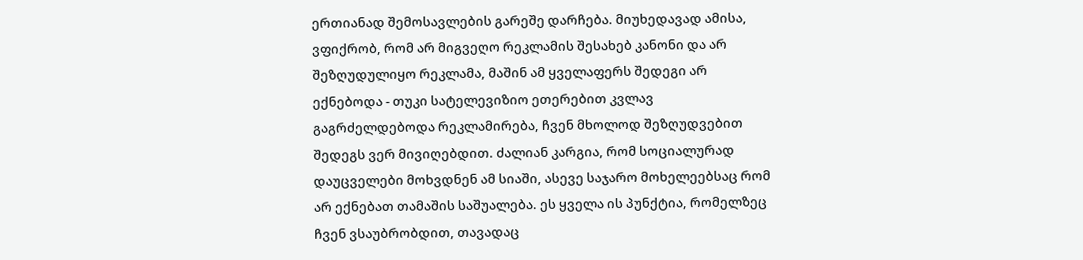ერთიანად შემოსავლების გარეშე დარჩება. მიუხედავად ამისა, ვფიქრობ, რომ არ მიგვეღო რეკლამის შესახებ კანონი და არ შეზღუდულიყო რეკლამა, მაშინ ამ ყველაფერს შედეგი არ ექნებოდა - თუკი სატელევიზიო ეთერებით კვლავ გაგრძელდებოდა რეკლამირება, ჩვენ მხოლოდ შეზღუდვებით შედეგს ვერ მივიღებდით. ძალიან კარგია, რომ სოციალურად დაუცველები მოხვდნენ ამ სიაში, ასევე საჯარო მოხელეებსაც რომ არ ექნებათ თამაშის საშუალება. ეს ყველა ის პუნქტია, რომელზეც ჩვენ ვსაუბრობდით, თავადაც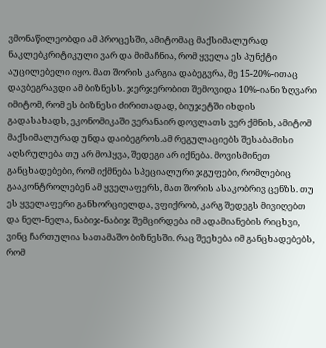ვმონაწილეობდი ამ პროცესში, ამიტომაც მაქსიმალურად ნაკლებკრიტიკული ვარ და მიმაჩნია, რომ ყველა ეს პუნქტი აუცილებელი იყო. მათ შორის კარგია დაბეგვრა, მე 15-20%-ითაც დავბეგრავდი ამ ბიზნესს. ჯერჯერობით შემოვიდა 10%-იანი ზღვარი იმიტომ, რომ ეს ბიზნესი ძირითადად, ბიუჯეტში იხდის გადასახადს, ეკონომიკაში ვერანაირ დოვლათს ვერ ქმნის, ამიტომ მაქსიმალურად უნდა დაიბეგროს.ამ რეგულაციებს შესაბამისი აღსრულება თუ არ მოჰყვა, შედეგი არ იქნება. მოვისმინეთ განცხადებები, რომ იქმნება სპეციალური ჯგუფები, რომლებიც გააკონტროლებენ ამ ყველაფერს, მათ შორის ასაკობრივ ცენზს. თუ ეს ყველაფერი განხორციელდა, ვფიქრობ, კარგ შედეგს მივიღებთ და ნელ-ნელა, ნაბიჯ-ნაბიჯ შემცირდება იმ ადამიანების რიცხვი, ვინც ჩართულია სათამაშო ბიზნესში. რაც შეეხება იმ განცხადებებს, რომ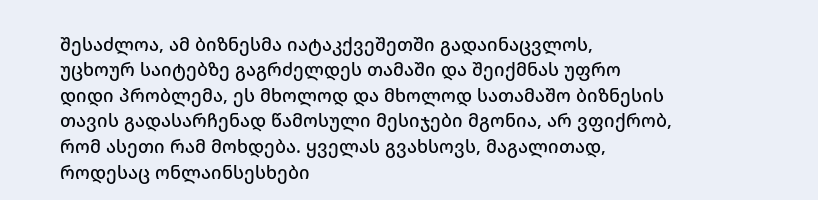შესაძლოა, ამ ბიზნესმა იატაკქვეშეთში გადაინაცვლოს, უცხოურ საიტებზე გაგრძელდეს თამაში და შეიქმნას უფრო დიდი პრობლემა, ეს მხოლოდ და მხოლოდ სათამაშო ბიზნესის თავის გადასარჩენად წამოსული მესიჯები მგონია, არ ვფიქრობ, რომ ასეთი რამ მოხდება. ყველას გვახსოვს, მაგალითად, როდესაც ონლაინსესხები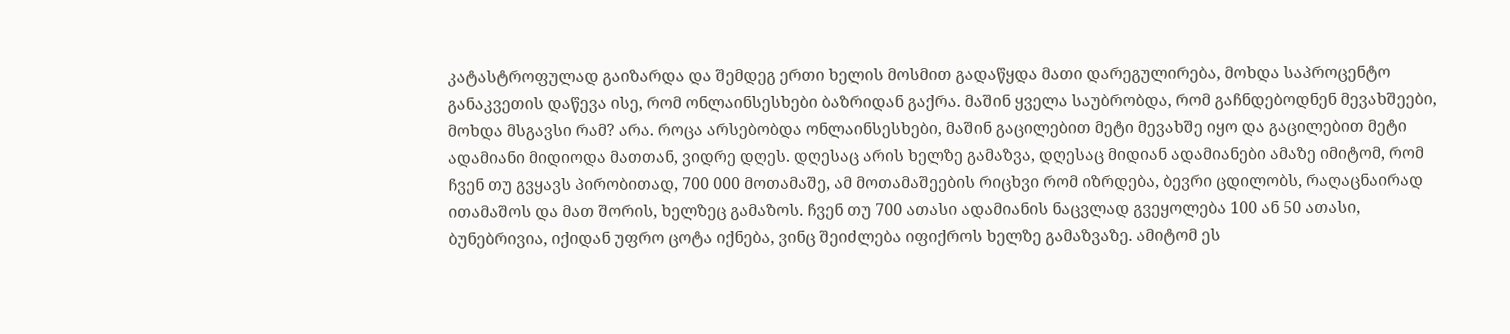კატასტროფულად გაიზარდა და შემდეგ ერთი ხელის მოსმით გადაწყდა მათი დარეგულირება, მოხდა საპროცენტო განაკვეთის დაწევა ისე, რომ ონლაინსესხები ბაზრიდან გაქრა. მაშინ ყველა საუბრობდა, რომ გაჩნდებოდნენ მევახშეები, მოხდა მსგავსი რამ? არა. როცა არსებობდა ონლაინსესხები, მაშინ გაცილებით მეტი მევახშე იყო და გაცილებით მეტი ადამიანი მიდიოდა მათთან, ვიდრე დღეს. დღესაც არის ხელზე გამაზვა, დღესაც მიდიან ადამიანები ამაზე იმიტომ, რომ ჩვენ თუ გვყავს პირობითად, 700 000 მოთამაშე, ამ მოთამაშეების რიცხვი რომ იზრდება, ბევრი ცდილობს, რაღაცნაირად ითამაშოს და მათ შორის, ხელზეც გამაზოს. ჩვენ თუ 700 ათასი ადამიანის ნაცვლად გვეყოლება 100 ან 50 ათასი, ბუნებრივია, იქიდან უფრო ცოტა იქნება, ვინც შეიძლება იფიქროს ხელზე გამაზვაზე. ამიტომ ეს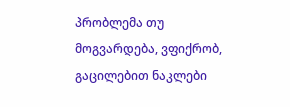პრობლემა თუ მოგვარდება, ვფიქრობ, გაცილებით ნაკლები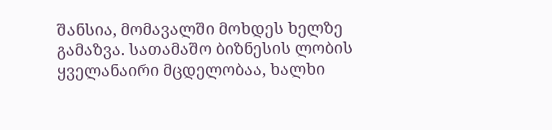შანსია, მომავალში მოხდეს ხელზე გამაზვა. სათამაშო ბიზნესის ლობის ყველანაირი მცდელობაა, ხალხი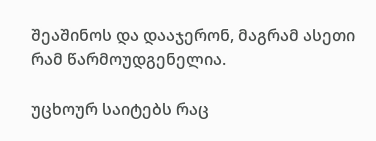შეაშინოს და დააჯერონ, მაგრამ ასეთი რამ წარმოუდგენელია.

უცხოურ საიტებს რაც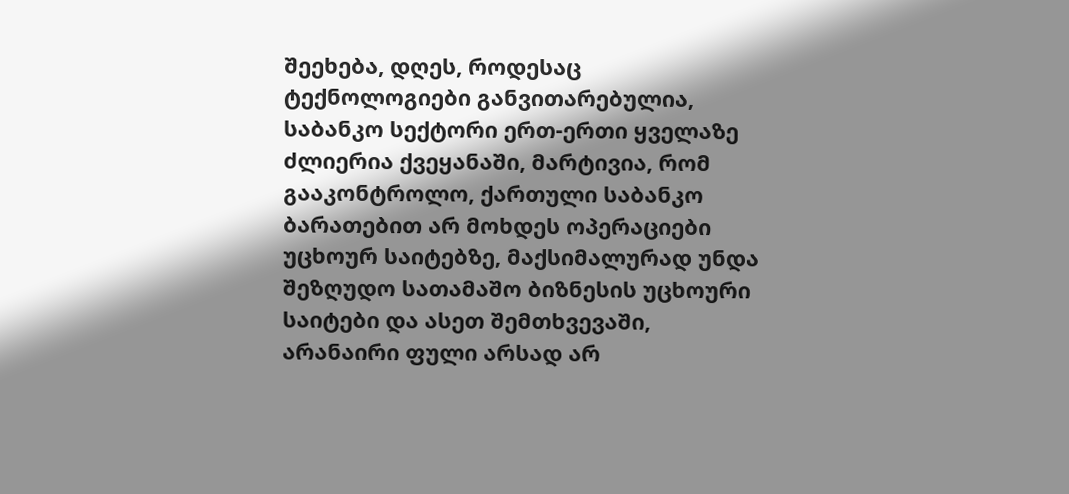შეეხება, დღეს, როდესაც ტექნოლოგიები განვითარებულია, საბანკო სექტორი ერთ-ერთი ყველაზე ძლიერია ქვეყანაში, მარტივია, რომ გააკონტროლო, ქართული საბანკო ბარათებით არ მოხდეს ოპერაციები უცხოურ საიტებზე, მაქსიმალურად უნდა შეზღუდო სათამაშო ბიზნესის უცხოური საიტები და ასეთ შემთხვევაში, არანაირი ფული არსად არ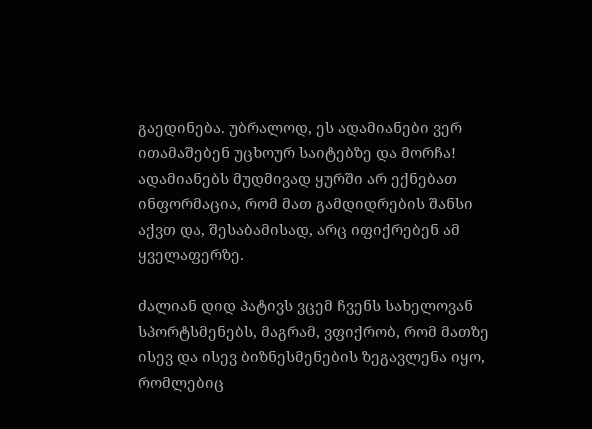გაედინება. უბრალოდ, ეს ადამიანები ვერ ითამაშებენ უცხოურ საიტებზე და მორჩა! ადამიანებს მუდმივად ყურში არ ექნებათ ინფორმაცია, რომ მათ გამდიდრების შანსი აქვთ და, შესაბამისად, არც იფიქრებენ ამ ყველაფერზე.

ძალიან დიდ პატივს ვცემ ჩვენს სახელოვან სპორტსმენებს, მაგრამ, ვფიქრობ, რომ მათზე ისევ და ისევ ბიზნესმენების ზეგავლენა იყო, რომლებიც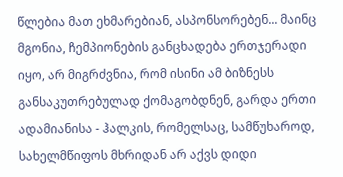წლებია მათ ეხმარებიან, ასპონსორებენ... მაინც მგონია, ჩემპიონების განცხადება ერთჯერადი იყო, არ მიგრძვნია, რომ ისინი ამ ბიზნესს განსაკუთრებულად ქომაგობდნენ, გარდა ერთი ადამიანისა - ჰალკის, რომელსაც, სამწუხაროდ, სახელმწიფოს მხრიდან არ აქვს დიდი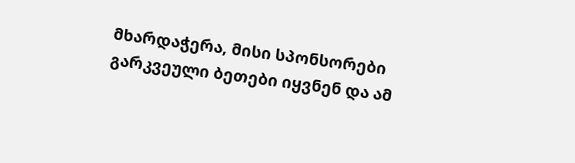მხარდაჭერა, მისი სპონსორები გარკვეული ბეთები იყვნენ და ამ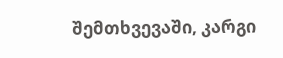შემთხვევაში, კარგი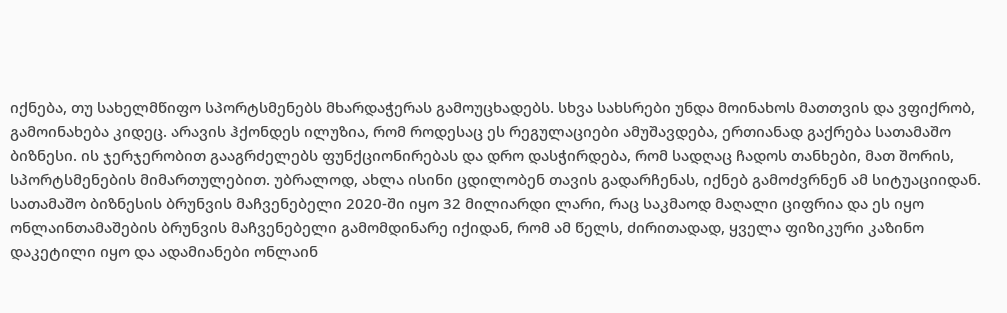იქნება, თუ სახელმწიფო სპორტსმენებს მხარდაჭერას გამოუცხადებს. სხვა სახსრები უნდა მოინახოს მათთვის და ვფიქრობ, გამოინახება კიდეც. არავის ჰქონდეს ილუზია, რომ როდესაც ეს რეგულაციები ამუშავდება, ერთიანად გაქრება სათამაშო ბიზნესი. ის ჯერჯერობით გააგრძელებს ფუნქციონირებას და დრო დასჭირდება, რომ სადღაც ჩადოს თანხები, მათ შორის, სპორტსმენების მიმართულებით. უბრალოდ, ახლა ისინი ცდილობენ თავის გადარჩენას, იქნებ გამოძვრნენ ამ სიტუაციიდან. სათამაშო ბიზნესის ბრუნვის მაჩვენებელი 2020-ში იყო 32 მილიარდი ლარი, რაც საკმაოდ მაღალი ციფრია და ეს იყო ონლაინთამაშების ბრუნვის მაჩვენებელი გამომდინარე იქიდან, რომ ამ წელს, ძირითადად, ყველა ფიზიკური კაზინო დაკეტილი იყო და ადამიანები ონლაინ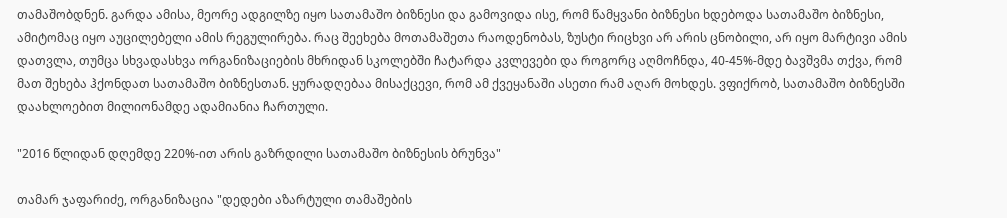თამაშობდნენ. გარდა ამისა, მეორე ადგილზე იყო სათამაშო ბიზნესი და გამოვიდა ისე, რომ წამყვანი ბიზნესი ხდებოდა სათამაშო ბიზნესი, ამიტომაც იყო აუცილებელი ამის რეგულირება. რაც შეეხება მოთამაშეთა რაოდენობას, ზუსტი რიცხვი არ არის ცნობილი, არ იყო მარტივი ამის დათვლა, თუმცა სხვადასხვა ორგანიზაციების მხრიდან სკოლებში ჩატარდა კვლევები და როგორც აღმოჩნდა, 40-45%-მდე ბავშვმა თქვა, რომ მათ შეხება ჰქონდათ სათამაშო ბიზნესთან. ყურადღებაა მისაქცევი, რომ ამ ქვეყანაში ასეთი რამ აღარ მოხდეს. ვფიქრობ, სათამაშო ბიზნესში დაახლოებით მილიონამდე ადამიანია ჩართული.

"2016 წლიდან დღემდე 220%-ით არის გაზრდილი სათამაშო ბიზნესის ბრუნვა"

თამარ ჯაფარიძე, ორგანიზაცია "დედები აზარტული თამაშების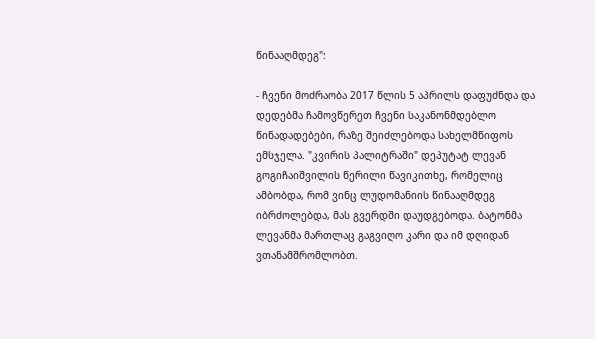წინააღმდეგ":

- ჩვენი მოძრაობა 2017 წლის 5 აპრილს დაფუძნდა და დედებმა ჩამოვწერეთ ჩვენი საკანონმდებლო წინადადებები, რაზე შეიძლებოდა სახელმწიფოს ემსჯელა. "კვირის პალიტრაში" დეპუტატ ლევან გოგიჩაიშვილის წერილი წავიკითხე, რომელიც ამბობდა, რომ ვინც ლუდომანიის წინააღმდეგ იბრძოლებდა, მას გვერდში დაუდგებოდა. ბატონმა ლევანმა მართლაც გაგვიღო კარი და იმ დღიდან ვთანამშრომლობთ.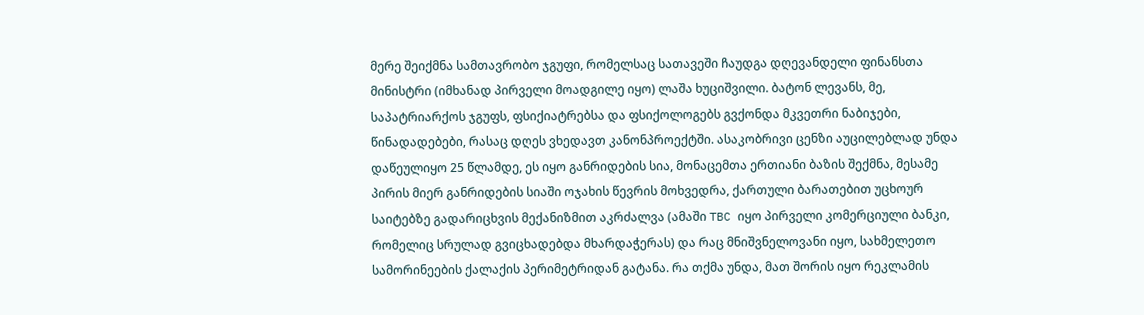მერე შეიქმნა სამთავრობო ჯგუფი, რომელსაც სათავეში ჩაუდგა დღევანდელი ფინანსთა მინისტრი (იმხანად პირველი მოადგილე იყო) ლაშა ხუციშვილი. ბატონ ლევანს, მე, საპატრიარქოს ჯგუფს, ფსიქიატრებსა და ფსიქოლოგებს გვქონდა მკვეთრი ნაბიჯები, წინადადებები, რასაც დღეს ვხედავთ კანონპროექტში. ასაკობრივი ცენზი აუცილებლად უნდა დაწეულიყო 25 წლამდე, ეს იყო განრიდების სია, მონაცემთა ერთიანი ბაზის შექმნა, მესამე პირის მიერ განრიდების სიაში ოჯახის წევრის მოხვედრა, ქართული ბარათებით უცხოურ საიტებზე გადარიცხვის მექანიზმით აკრძალვა (ამაში TBC იყო პირველი კომერციული ბანკი, რომელიც სრულად გვიცხადებდა მხარდაჭერას) და რაც მნიშვნელოვანი იყო, სახმელეთო სამორინეების ქალაქის პერიმეტრიდან გატანა. რა თქმა უნდა, მათ შორის იყო რეკლამის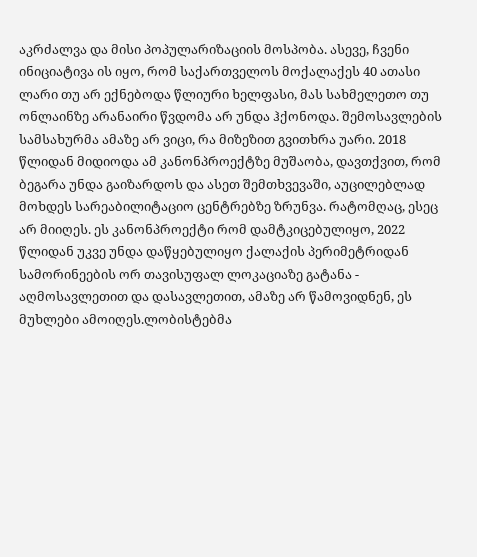აკრძალვა და მისი პოპულარიზაციის მოსპობა. ასევე, ჩვენი ინიციატივა ის იყო, რომ საქართველოს მოქალაქეს 40 ათასი ლარი თუ არ ექნებოდა წლიური ხელფასი, მას სახმელეთო თუ ონლაინზე არანაირი წვდომა არ უნდა ჰქონოდა. შემოსავლების სამსახურმა ამაზე არ ვიცი, რა მიზეზით გვითხრა უარი. 2018 წლიდან მიდიოდა ამ კანონპროექტზე მუშაობა, დავთქვით, რომ ბეგარა უნდა გაიზარდოს და ასეთ შემთხვევაში, აუცილებლად მოხდეს სარეაბილიტაციო ცენტრებზე ზრუნვა. რატომღაც, ესეც არ მიიღეს. ეს კანონპროექტი რომ დამტკიცებულიყო, 2022 წლიდან უკვე უნდა დაწყებულიყო ქალაქის პერიმეტრიდან სამორინეების ორ თავისუფალ ლოკაციაზე გატანა - აღმოსავლეთით და დასავლეთით, ამაზე არ წამოვიდნენ, ეს მუხლები ამოიღეს.ლობისტებმა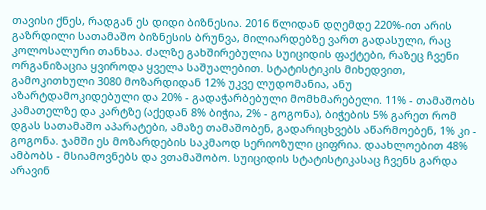თავისი ქნეს, რადგან ეს დიდი ბიზნესია. 2016 წლიდან დღემდე 220%-ით არის გაზრდილი სათამაშო ბიზნესის ბრუნვა, მილიარდებზე ვართ გადასული, რაც კოლოსალური თანხაა. ძალზე გახშირებულია სუიციდის ფაქტები, რაზეც ჩვენი ორგანიზაცია ყვიროდა ყველა საშუალებით. სტატისტიკის მიხედვით, გამოკითხული 3080 მოზარდიდან 12% უკვე ლუდომანია, ანუ აზარტდამოკიდებული და 20% - გადაჭარბებული მომხმარებელი. 11% - თამაშობს კამათელზე და კარტზე (აქედან 8% ბიჭია, 2% - გოგონა), ბიჭების 5% გარეთ რომ დგას სათამაშო აპარატები, ამაზე თამაშობენ, გადარიცხვებს აწარმოებენ, 1% კი - გოგონა. ჯამში ეს მოზარდების საკმაოდ სერიოზული ციფრია. დაახლოებით 48% ამბობს - მსიამოვნებს და ვთამაშობო. სუიციდის სტატისტიკასაც ჩვენს გარდა არავინ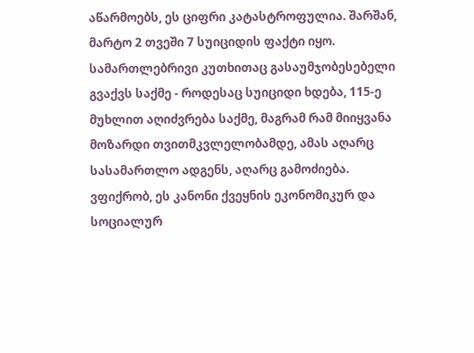აწარმოებს, ეს ციფრი კატასტროფულია. შარშან, მარტო 2 თვეში 7 სუიციდის ფაქტი იყო. სამართლებრივი კუთხითაც გასაუმჯობესებელი გვაქვს საქმე - როდესაც სუიციდი ხდება, 115-ე მუხლით აღიძვრება საქმე, მაგრამ რამ მიიყვანა მოზარდი თვითმკვლელობამდე, ამას აღარც სასამართლო ადგენს, აღარც გამოძიება. ვფიქრობ, ეს კანონი ქვეყნის ეკონომიკურ და სოციალურ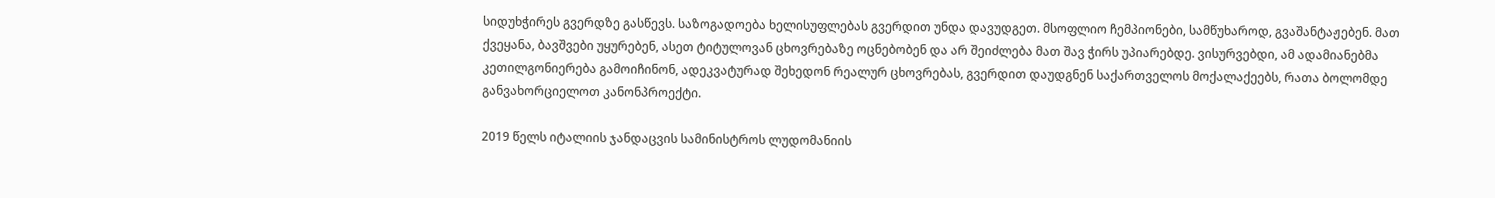სიდუხჭირეს გვერდზე გასწევს. საზოგადოება ხელისუფლებას გვერდით უნდა დავუდგეთ. მსოფლიო ჩემპიონები, სამწუხაროდ, გვაშანტაჟებენ. მათ ქვეყანა, ბავშვები უყურებენ, ასეთ ტიტულოვან ცხოვრებაზე ოცნებობენ და არ შეიძლება მათ შავ ჭირს უპიარებდე. ვისურვებდი, ამ ადამიანებმა კეთილგონიერება გამოიჩინონ, ადეკვატურად შეხედონ რეალურ ცხოვრებას, გვერდით დაუდგნენ საქართველოს მოქალაქეებს, რათა ბოლომდე განვახორციელოთ კანონპროექტი.

2019 წელს იტალიის ჯანდაცვის სამინისტროს ლუდომანიის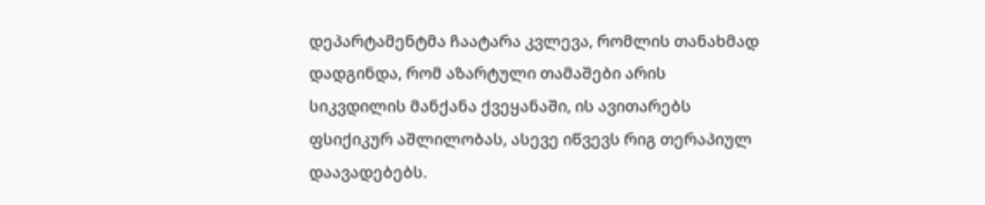დეპარტამენტმა ჩაატარა კვლევა, რომლის თანახმად დადგინდა, რომ აზარტული თამაშები არის სიკვდილის მანქანა ქვეყანაში, ის ავითარებს ფსიქიკურ აშლილობას, ასევე იწვევს რიგ თერაპიულ დაავადებებს.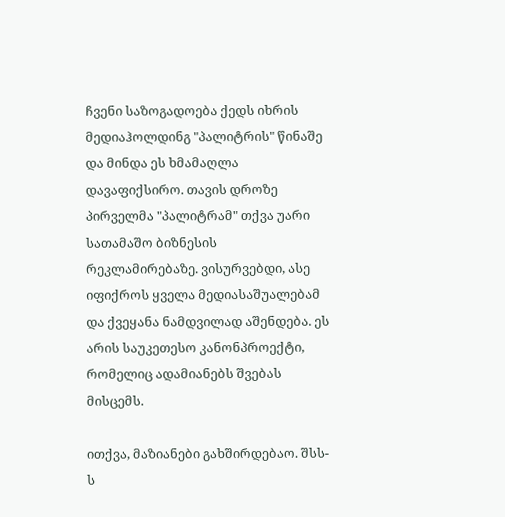ჩვენი საზოგადოება ქედს იხრის მედიაჰოლდინგ "პალიტრის" წინაშე და მინდა ეს ხმამაღლა დავაფიქსირო. თავის დროზე პირველმა "პალიტრამ" თქვა უარი სათამაშო ბიზნესის რეკლამირებაზე. ვისურვებდი, ასე იფიქროს ყველა მედიასაშუალებამ და ქვეყანა ნამდვილად აშენდება. ეს არის საუკეთესო კანონპროექტი, რომელიც ადამიანებს შვებას მისცემს.

ითქვა, მაზიანები გახშირდებაო. შსს-ს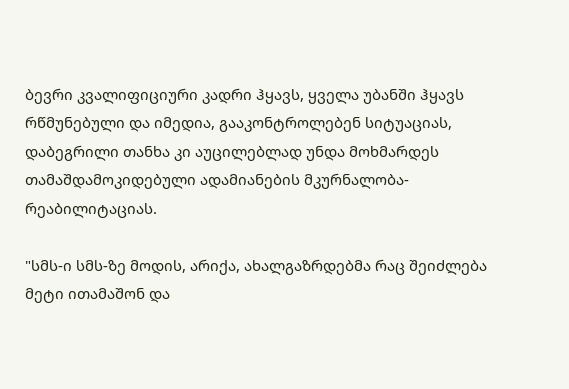ბევრი კვალიფიციური კადრი ჰყავს, ყველა უბანში ჰყავს რწმუნებული და იმედია, გააკონტროლებენ სიტუაციას, დაბეგრილი თანხა კი აუცილებლად უნდა მოხმარდეს თამაშდამოკიდებული ადამიანების მკურნალობა-რეაბილიტაციას.

"სმს-ი სმს-ზე მოდის, არიქა, ახალგაზრდებმა რაც შეიძლება მეტი ითამაშონ და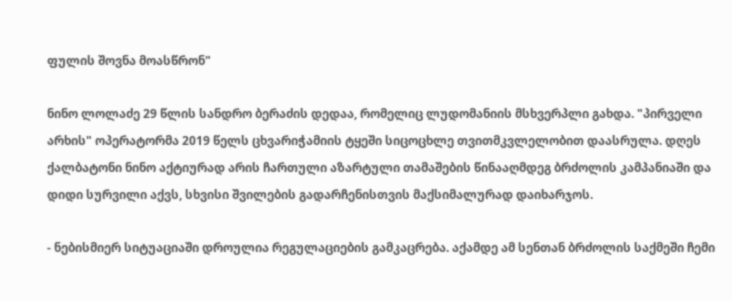ფულის შოვნა მოასწრონ"

ნინო ლოლაძე 29 წლის სანდრო ბერაძის დედაა, რომელიც ლუდომანიის მსხვერპლი გახდა. "პირველი არხის" ოპერატორმა 2019 წელს ცხვარიჭამიის ტყეში სიცოცხლე თვითმკვლელობით დაასრულა. დღეს ქალბატონი ნინო აქტიურად არის ჩართული აზარტული თამაშების წინააღმდეგ ბრძოლის კამპანიაში და დიდი სურვილი აქვს, სხვისი შვილების გადარჩენისთვის მაქსიმალურად დაიხარჯოს.

- ნებისმიერ სიტუაციაში დროულია რეგულაციების გამკაცრება. აქამდე ამ სენთან ბრძოლის საქმეში ჩემი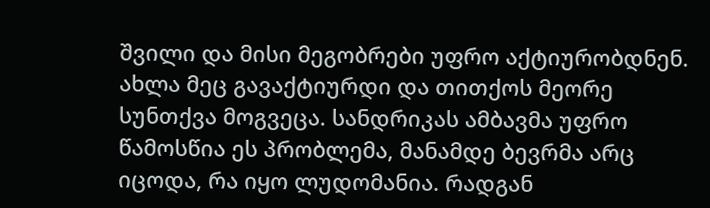შვილი და მისი მეგობრები უფრო აქტიურობდნენ. ახლა მეც გავაქტიურდი და თითქოს მეორე სუნთქვა მოგვეცა. სანდრიკას ამბავმა უფრო წამოსწია ეს პრობლემა, მანამდე ბევრმა არც იცოდა, რა იყო ლუდომანია. რადგან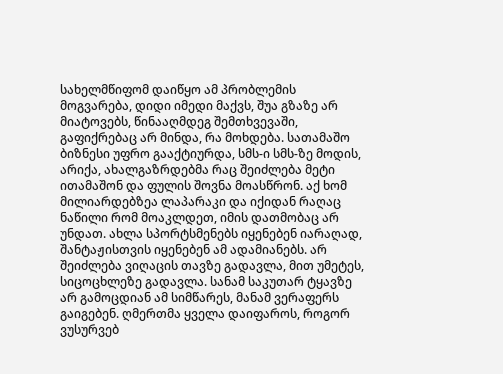სახელმწიფომ დაიწყო ამ პრობლემის მოგვარება, დიდი იმედი მაქვს, შუა გზაზე არ მიატოვებს, წინააღმდეგ შემთხვევაში, გაფიქრებაც არ მინდა, რა მოხდება. სათამაშო ბიზნესი უფრო გააქტიურდა, სმს-ი სმს-ზე მოდის, არიქა, ახალგაზრდებმა რაც შეიძლება მეტი ითამაშონ და ფულის შოვნა მოასწრონ. აქ ხომ მილიარდებზეა ლაპარაკი და იქიდან რაღაც ნაწილი რომ მოაკლდეთ, იმის დათმობაც არ უნდათ. ახლა სპორტსმენებს იყენებენ იარაღად, შანტაჟისთვის იყენებენ ამ ადამიანებს. არ შეიძლება ვიღაცის თავზე გადავლა, მით უმეტეს, სიცოცხლეზე გადავლა. სანამ საკუთარ ტყავზე არ გამოცდიან ამ სიმწარეს, მანამ ვერაფერს გაიგებენ. ღმერთმა ყველა დაიფაროს, როგორ ვუსურვებ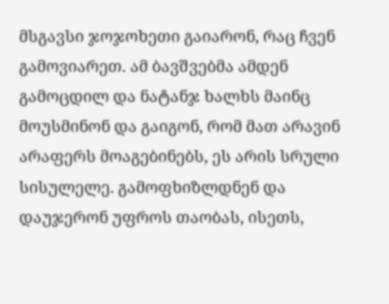მსგავსი ჯოჯოხეთი გაიარონ, რაც ჩვენ გამოვიარეთ. ამ ბავშვებმა ამდენ გამოცდილ და ნატანჯ ხალხს მაინც მოუსმინონ და გაიგონ, რომ მათ არავინ არაფერს მოაგებინებს, ეს არის სრული სისულელე. გამოფხიზლდნენ და დაუჯერონ უფროს თაობას, ისეთს,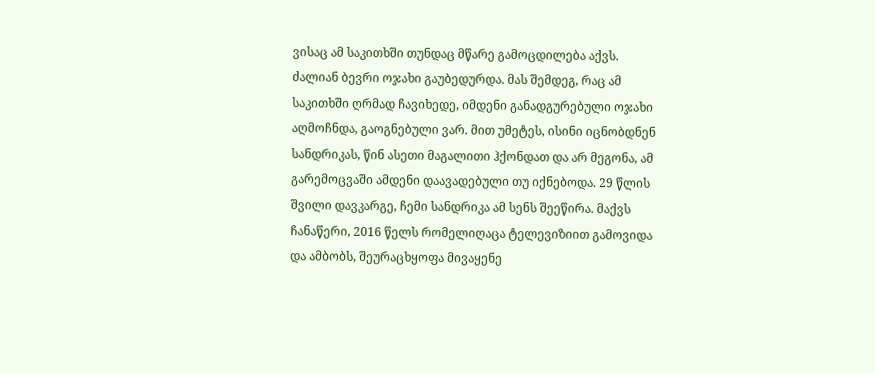ვისაც ამ საკითხში თუნდაც მწარე გამოცდილება აქვს. ძალიან ბევრი ოჯახი გაუბედურდა. მას შემდეგ, რაც ამ საკითხში ღრმად ჩავიხედე, იმდენი განადგურებული ოჯახი აღმოჩნდა, გაოგნებული ვარ. მით უმეტეს, ისინი იცნობდნენ სანდრიკას, წინ ასეთი მაგალითი ჰქონდათ და არ მეგონა, ამ გარემოცვაში ამდენი დაავადებული თუ იქნებოდა. 29 წლის შვილი დავკარგე, ჩემი სანდრიკა ამ სენს შეეწირა. მაქვს ჩანაწერი, 2016 წელს რომელიღაცა ტელევიზიით გამოვიდა და ამბობს, შეურაცხყოფა მივაყენე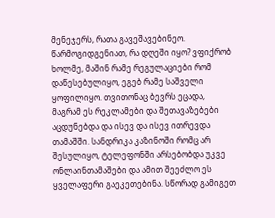მენეჯერს, რათა გავეშავებინეო. წარმოგიდგენიათ, რა დღეში იყო? ვფიქრობ ხოლმე, მაშინ რამე რეგულაციები რომ დაწესებულიყო, ეგებ რამე საშველი ყოფილიყო. თვითონაც ბევრს ეცადა, მაგრამ ეს რეკლამები და შეთავაზებები აცდუნებდა და ისევ და ისევ ითრევდა თამაშში. სანდრიკა კაზინოში რომც არ შესულიყო, ტელეფონში არსებობდა უკვე ონლაინთამაშები და ამით შეეძლო ეს ყველაფერი გაეკეთებინა. სწორად გამიგეთ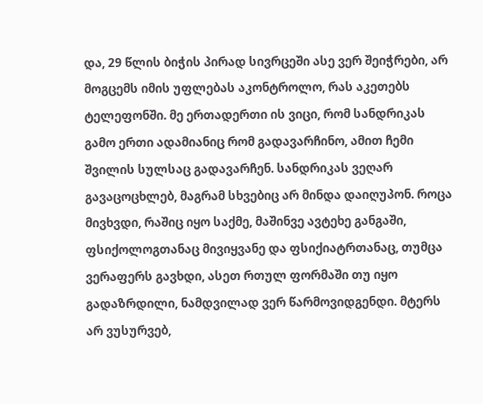და, 29 წლის ბიჭის პირად სივრცეში ასე ვერ შეიჭრები, არ მოგცემს იმის უფლებას აკონტროლო, რას აკეთებს ტელეფონში. მე ერთადერთი ის ვიცი, რომ სანდრიკას გამო ერთი ადამიანიც რომ გადავარჩინო, ამით ჩემი შვილის სულსაც გადავარჩენ. სანდრიკას ვეღარ გავაცოცხლებ, მაგრამ სხვებიც არ მინდა დაიღუპონ. როცა მივხვდი, რაშიც იყო საქმე, მაშინვე ავტეხე განგაში, ფსიქოლოგთანაც მივიყვანე და ფსიქიატრთანაც, თუმცა ვერაფერს გავხდი, ასეთ რთულ ფორმაში თუ იყო გადაზრდილი, ნამდვილად ვერ წარმოვიდგენდი. მტერს არ ვუსურვებ,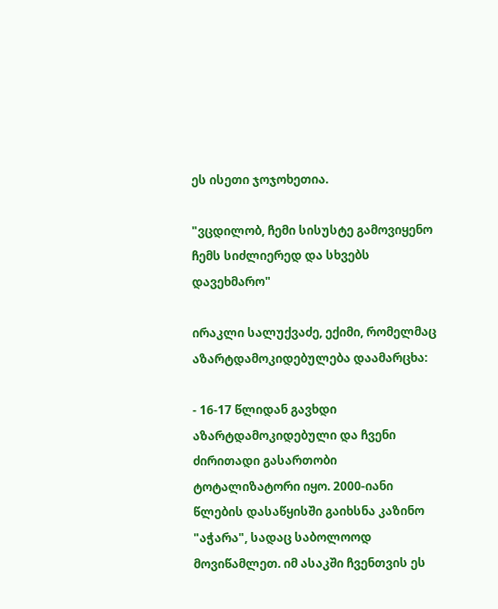ეს ისეთი ჯოჯოხეთია.

"ვცდილობ, ჩემი სისუსტე გამოვიყენო ჩემს სიძლიერედ და სხვებს დავეხმარო"

ირაკლი სალუქვაძე, ექიმი, რომელმაც აზარტდამოკიდებულება დაამარცხა:

- 16-17 წლიდან გავხდი აზარტდამოკიდებული და ჩვენი ძირითადი გასართობი ტოტალიზატორი იყო. 2000-იანი წლების დასაწყისში გაიხსნა კაზინო "აჭარა", სადაც საბოლოოდ მოვიწამლეთ. იმ ასაკში ჩვენთვის ეს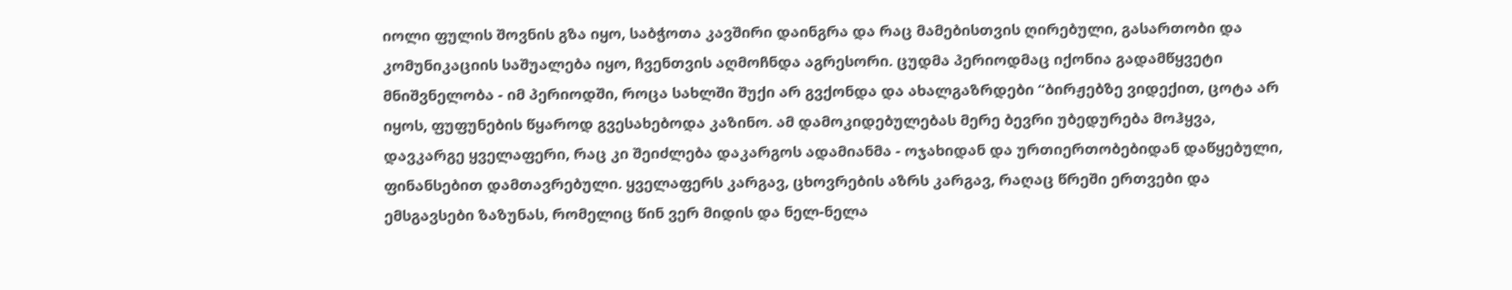იოლი ფულის შოვნის გზა იყო, საბჭოთა კავშირი დაინგრა და რაც მამებისთვის ღირებული, გასართობი და კომუნიკაციის საშუალება იყო, ჩვენთვის აღმოჩნდა აგრესორი. ცუდმა პერიოდმაც იქონია გადამწყვეტი მნიშვნელობა - იმ პერიოდში, როცა სახლში შუქი არ გვქონდა და ახალგაზრდები “ბირჟებზე ვიდექით, ცოტა არ იყოს, ფუფუნების წყაროდ გვესახებოდა კაზინო. ამ დამოკიდებულებას მერე ბევრი უბედურება მოჰყვა, დავკარგე ყველაფერი, რაც კი შეიძლება დაკარგოს ადამიანმა - ოჯახიდან და ურთიერთობებიდან დაწყებული, ფინანსებით დამთავრებული. ყველაფერს კარგავ, ცხოვრების აზრს კარგავ, რაღაც წრეში ერთვები და ემსგავსები ზაზუნას, რომელიც წინ ვერ მიდის და ნელ-ნელა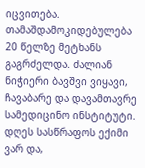იცვითება. თამაშდამოკიდებულება 20 წელზე მეტხანს გაგრძელდა. ძალიან ნიჭიერი ბავშვი ვიყავი, ჩავაბარე და დავამთავრე სამედიცინო ინსტიტუტი. დღეს სასწრაფოს ექიმი ვარ და,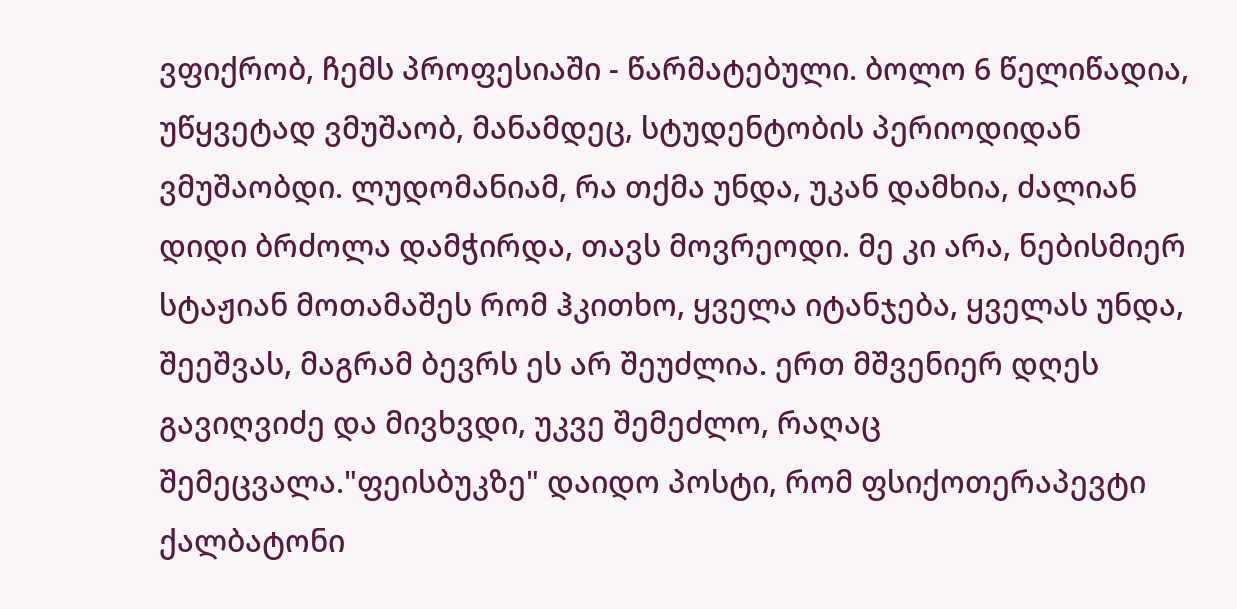ვფიქრობ, ჩემს პროფესიაში - წარმატებული. ბოლო 6 წელიწადია, უწყვეტად ვმუშაობ, მანამდეც, სტუდენტობის პერიოდიდან ვმუშაობდი. ლუდომანიამ, რა თქმა უნდა, უკან დამხია, ძალიან დიდი ბრძოლა დამჭირდა, თავს მოვრეოდი. მე კი არა, ნებისმიერ სტაჟიან მოთამაშეს რომ ჰკითხო, ყველა იტანჯება, ყველას უნდა, შეეშვას, მაგრამ ბევრს ეს არ შეუძლია. ერთ მშვენიერ დღეს გავიღვიძე და მივხვდი, უკვე შემეძლო, რაღაც შემეცვალა."ფეისბუკზე" დაიდო პოსტი, რომ ფსიქოთერაპევტი ქალბატონი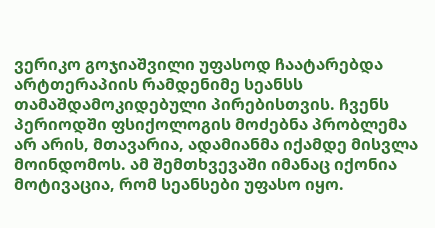ვერიკო გოჯიაშვილი უფასოდ ჩაატარებდა არტთერაპიის რამდენიმე სეანსს თამაშდამოკიდებული პირებისთვის. ჩვენს პერიოდში ფსიქოლოგის მოძებნა პრობლემა არ არის, მთავარია, ადამიანმა იქამდე მისვლა მოინდომოს. ამ შემთხვევაში იმანაც იქონია მოტივაცია, რომ სეანსები უფასო იყო.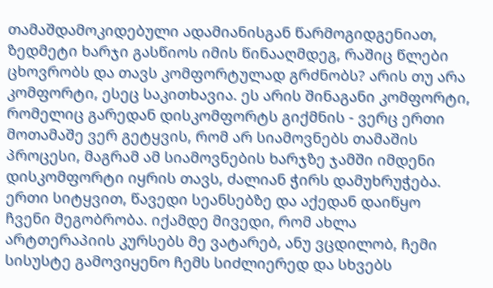თამაშდამოკიდებული ადამიანისგან წარმოგიდგენიათ, ზედმეტი ხარჯი გასწიოს იმის წინააღმდეგ, რაშიც წლები ცხოვრობს და თავს კომფორტულად გრძნობს? არის თუ არა კომფორტი, ესეც საკითხავია. ეს არის შინაგანი კომფორტი, რომელიც გარედან დისკომფორტს გიქმნის - ვერც ერთი მოთამაშე ვერ გეტყვის, რომ არ სიამოვნებს თამაშის პროცესი, მაგრამ ამ სიამოვნების ხარჯზე ჯამში იმდენი დისკომფორტი იყრის თავს, ძალიან ჭირს დამუხრუჭება. ერთი სიტყვით, წავედი სეანსებზე და აქედან დაიწყო ჩვენი მეგობრობა. იქამდე მივედი, რომ ახლა არტთერაპიის კურსებს მე ვატარებ, ანუ ვცდილობ, ჩემი სისუსტე გამოვიყენო ჩემს სიძლიერედ და სხვებს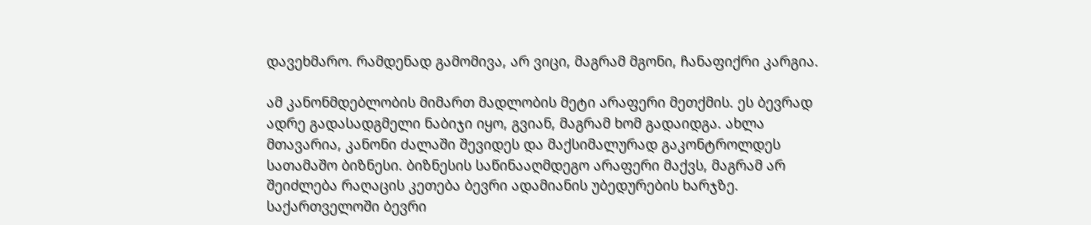დავეხმარო. რამდენად გამომივა, არ ვიცი, მაგრამ მგონი, ჩანაფიქრი კარგია.

ამ კანონმდებლობის მიმართ მადლობის მეტი არაფერი მეთქმის. ეს ბევრად ადრე გადასადგმელი ნაბიჯი იყო, გვიან, მაგრამ ხომ გადაიდგა. ახლა მთავარია, კანონი ძალაში შევიდეს და მაქსიმალურად გაკონტროლდეს სათამაშო ბიზნესი. ბიზნესის საწინააღმდეგო არაფერი მაქვს, მაგრამ არ შეიძლება რაღაცის კეთება ბევრი ადამიანის უბედურების ხარჯზე. საქართველოში ბევრი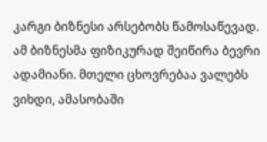კარგი ბიზნესი არსებობს წამოსაწევად. ამ ბიზნესმა ფიზიკურად შეიწირა ბევრი ადამიანი. მთელი ცხოვრებაა ვალებს ვიხდი, ამასობაში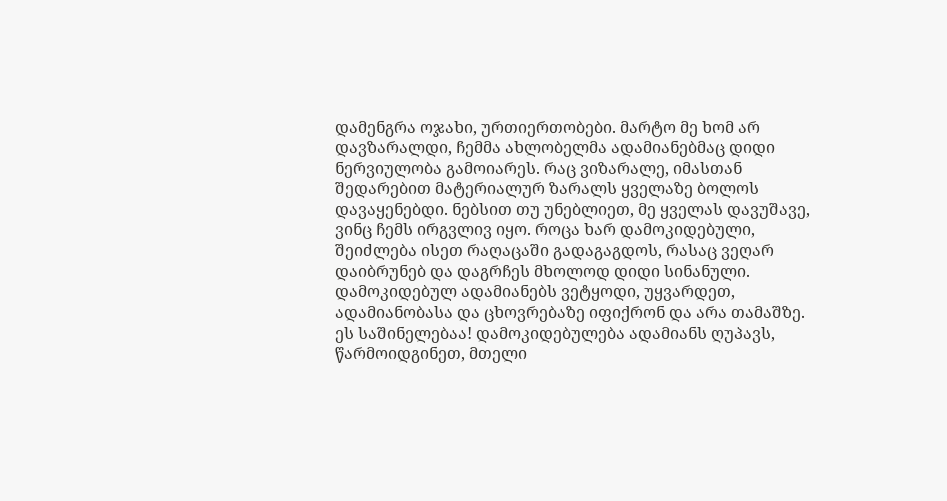დამენგრა ოჯახი, ურთიერთობები. მარტო მე ხომ არ დავზარალდი, ჩემმა ახლობელმა ადამიანებმაც დიდი ნერვიულობა გამოიარეს. რაც ვიზარალე, იმასთან შედარებით მატერიალურ ზარალს ყველაზე ბოლოს დავაყენებდი. ნებსით თუ უნებლიეთ, მე ყველას დავუშავე, ვინც ჩემს ირგვლივ იყო. როცა ხარ დამოკიდებული, შეიძლება ისეთ რაღაცაში გადაგაგდოს, რასაც ვეღარ დაიბრუნებ და დაგრჩეს მხოლოდ დიდი სინანული. დამოკიდებულ ადამიანებს ვეტყოდი, უყვარდეთ, ადამიანობასა და ცხოვრებაზე იფიქრონ და არა თამაშზე. ეს საშინელებაა! დამოკიდებულება ადამიანს ღუპავს, წარმოიდგინეთ, მთელი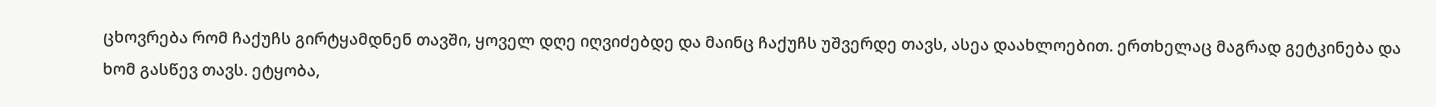ცხოვრება რომ ჩაქუჩს გირტყამდნენ თავში, ყოველ დღე იღვიძებდე და მაინც ჩაქუჩს უშვერდე თავს, ასეა დაახლოებით. ერთხელაც მაგრად გეტკინება და ხომ გასწევ თავს. ეტყობა,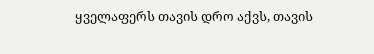ყველაფერს თავის დრო აქვს, თავის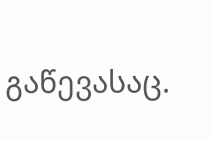გაწევასაც.